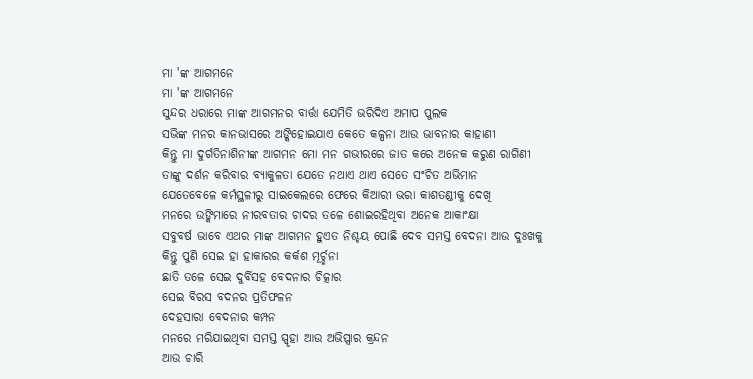ମା 'ଙ୍କ ଆଗମନେ
ମା 'ଙ୍କ ଆଗମନେ
ସୁନ୍ଦର ଧରାରେ ମାଙ୍କ ଆଗମନର ବାର୍ତ୍ତା ଯେମିତି ଭରିଦିଏ ଅମାପ ପୁଲକ
ସଭିଙ୍କ ମନର କାନଭାସରେ ଅଙ୍କିହୋଇଯାଏ କେତେ କଳ୍ପନା ଆଉ ଭାବନାର କାହାଣୀ
କିନ୍ତୁ ମା ଦୁର୍ଗତିନାଶିନୀଙ୍କ ଆଗମନ ମୋ ମନ ଗଭୀରରେ ଜାତ କରେ ଅନେକ କରୁଣ ରାଗିଣୀ
ତାଙ୍କୁ ଦର୍ଶନ କରିବାର ବ୍ୟାକୁଳତା ଯେତେ ନଥାଏ ଥାଏ ସେତେ ସଂଚିତ ଅଭିମାନ
ଯେତେବେଳେ କର୍ମସ୍ଥଳୀରୁ ସାଇକେଲରେ ଫେରେ କିଆରୀ ଭରା କାଶତଣ୍ଡୀକୁ ଦେଖି
ମନରେ ଉଙ୍କିମାରେ ନୀରବତାର ଚାଦର ତଳେ ଶୋଇରହିଥିବା ଅନେକ ଆକାଂକ୍ଷା
ସବୁବର୍ଷ ଭାବେ ଏଥର ମାଙ୍କ ଆଗମନ ହୁଏତ ନିଶ୍ଚୟ ପୋଛି ଦେବ ସମସ୍ତ ବେଦନା ଆଉ ଦୁଃଖକୁ
କିନ୍ତୁ ପୁଣି ସେଇ ହା ହାକାରର କର୍କଶ ମୂର୍ଚ୍ଛନା
ଛାତି ତଳେ ସେଇ ଦୁର୍ବିସହ ବେଦନାର ଚିତ୍କାର
ସେଇ ବିରସ ବଦନର ପ୍ରତିଫଳନ
ଦେହସାରା ବେଦନାର କମ୍ପନ
ମନରେ ମରିଯାଇଥିବା ସମସ୍ତ ସ୍ପୃହା ଆଉ ଅଭିପ୍ସାର କ୍ରନ୍ଦନ
ଆଉ ଚାରି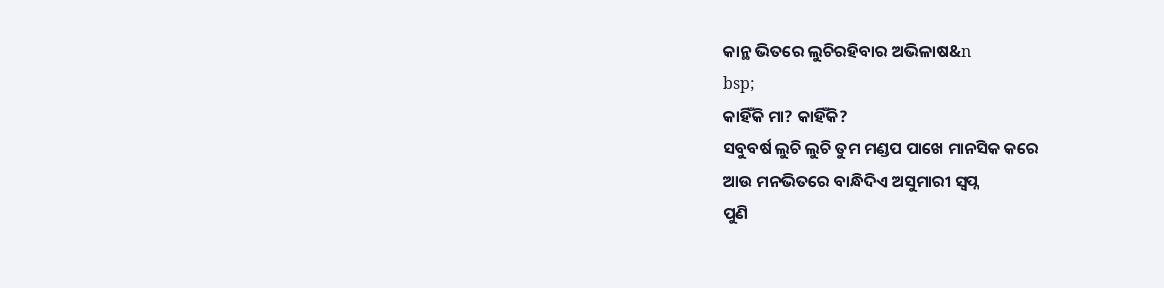କାନ୍ଥ ଭିତରେ ଲୁଚିରହିବାର ଅଭିଳାଷ&n
bsp;
କାହିଁକି ମା? କାହିଁକି?
ସବୁବର୍ଷ ଲୁଚି ଲୁଚି ତୁମ ମଣ୍ଡପ ପାଖେ ମାନସିକ କରେ
ଆଉ ମନଭିତରେ ବାନ୍ଧିଦିଏ ଅସୁମାରୀ ସ୍ୱପ୍ନ
ପୁଣି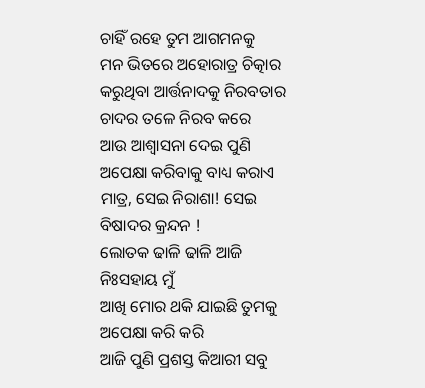ଚାହିଁ ରହେ ତୁମ ଆଗମନକୁ
ମନ ଭିତରେ ଅହୋରାତ୍ର ଚିତ୍କାର କରୁଥିବା ଆର୍ତ୍ତନାଦକୁ ନିରବତାର ଚାଦର ତଳେ ନିରବ କରେ
ଆଉ ଆଶ୍ୱାସନା ଦେଇ ପୁଣି ଅପେକ୍ଷା କରିବାକୁ ବାଧ୍ୟ କରାଏ
ମାତ୍ର, ସେଇ ନିରାଶା! ସେଇ ବିଷାଦର କ୍ରନ୍ଦନ !
ଲୋତକ ଢାଳି ଢାଳି ଆଜି ନିଃସହାୟ ମୁଁ
ଆଖି ମୋର ଥକି ଯାଇଛି ତୁମକୁ ଅପେକ୍ଷା କରି କରି
ଆଜି ପୁଣି ପ୍ରଶସ୍ତ କିଆରୀ ସବୁ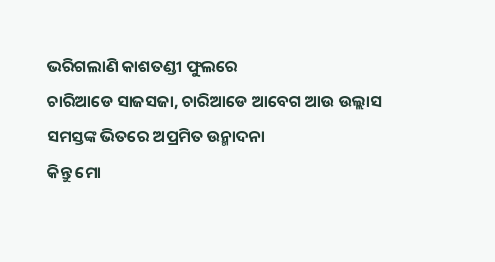ଭରିଗଲାଣି କାଶତଣ୍ଡୀ ଫୁଲରେ
ଚାରିଆଡେ ସାଜସଜା, ଚାରିଆଡେ ଆବେଗ ଆଉ ଉଲ୍ଲାସ
ସମସ୍ତଙ୍କ ଭିତରେ ଅପ୍ରମିତ ଉନ୍ମାଦନା
କିନ୍ତୁ ମୋ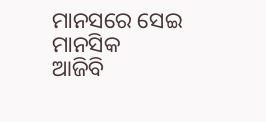ମାନସରେ ସେଇ ମାନସିକ
ଆଜିବି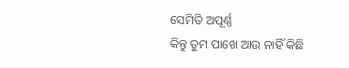ସେମିତି ଅପୂର୍ଣ୍ଣ
କିନ୍ତୁ ତୁମ ପାଖେ ଆଉ ନାହିଁ କିଛି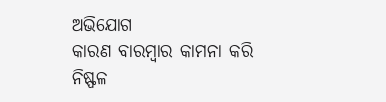ଅଭିଯୋଗ
କାରଣ ବାରମ୍ବାର କାମନା କରି ନିଷ୍ଫଳ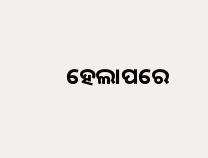ହେଲାପରେ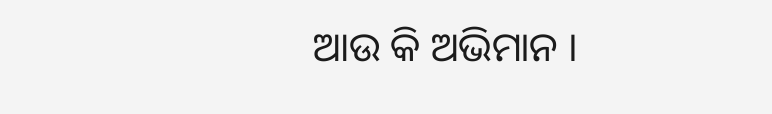ଆଉ କି ଅଭିମାନ ।